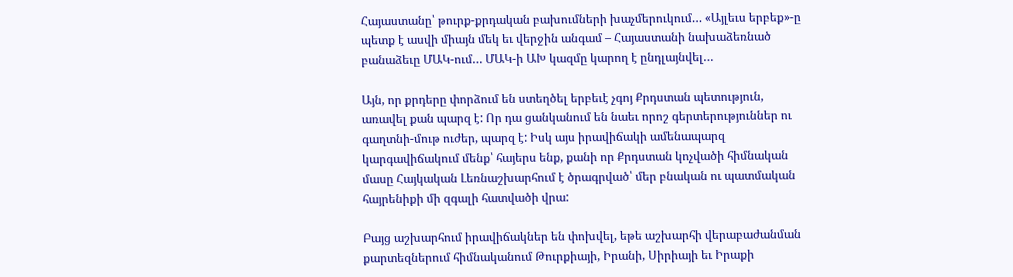Հայաստանը՝ թուրք-քրդական բախումների խաչմերուկում… «Այլեւս երբեք»-ը պետք է ասվի միայն մեկ եւ վերջին անգամ – Հայաստանի նախաձեռնած բանաձեւը ՄԱԿ-ում… ՄԱԿ-ի ԱԽ կազմը կարող է ընդլայնվել…

Այն, որ քրդերը փորձում են ստեղծել երբեւէ չգոյ Քրդստան պետություն, առավել քան պարզ է: Որ դա ցանկանում են նաեւ որոշ գերտերություններ ու գաղտնի-մութ ուժեր, պարզ է: Իսկ այս իրավիճակի ամենապարզ կարգավիճակում մենք՝ հայերս ենք, քանի որ Քրդստան կոչվածի հիմնական մասը Հայկական Լեռնաշխարհում է ծրագրված՝ մեր բնական ու պատմական հայրենիքի մի զգալի հատվածի վրա:

Բայց աշխարհում իրավիճակներ են փոխվել, եթե աշխարհի վերաբաժանման քարտեզներում հիմնականում Թուրքիայի, Իրանի, Սիրիայի եւ Իրաքի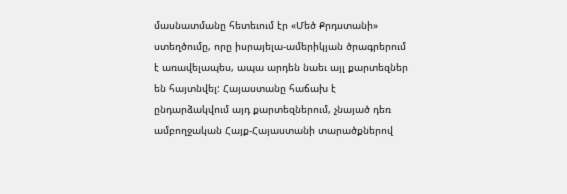մասնատմանը հետեւում էր «Մեծ Քրդստանի» ստեղծումը, որը իսրայելա-ամերիկյան ծրագրերում է առավելապես, ապա արդեն նաեւ այլ քարտեզներ են հայտնվել: Հայաստանը հաճախ է ընդարձակվում այդ քարտեզներում, չնայած դեռ ամբողջական Հայք-Հայաստանի տարածքներով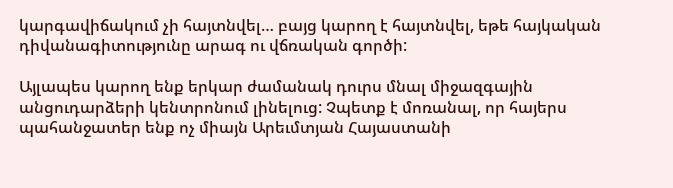կարգավիճակում չի հայտնվել… բայց կարող է հայտնվել, եթե հայկական դիվանագիտությունը արագ ու վճռական գործի:

Այլապես կարող ենք երկար ժամանակ դուրս մնալ միջազգային անցուդարձերի կենտրոնում լինելուց: Չպետք է մոռանալ, որ հայերս պահանջատեր ենք ոչ միայն Արեւմտյան Հայաստանի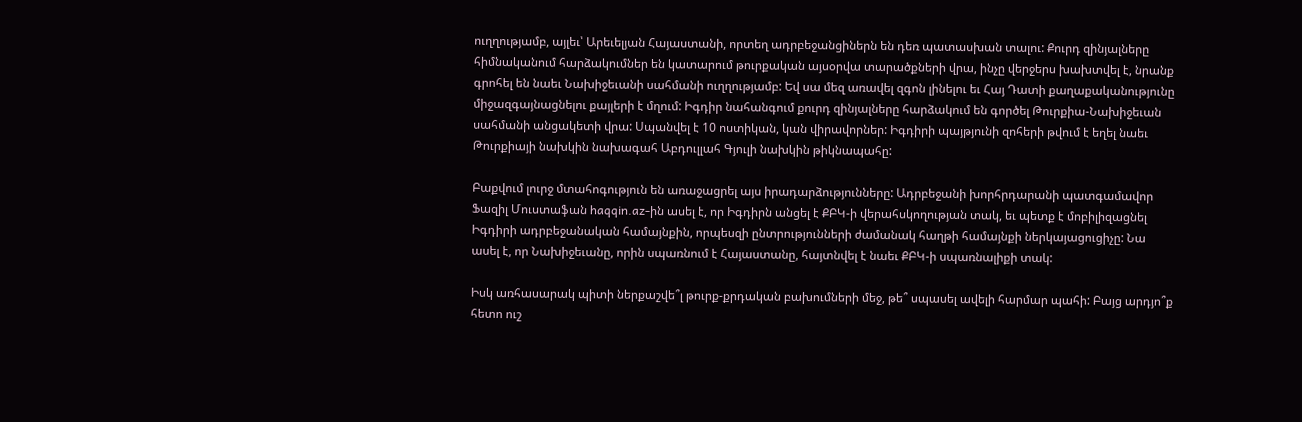ուղղությամբ, այլեւ՝ Արեւելյան Հայաստանի, որտեղ ադրբեջանցիներն են դեռ պատասխան տալու: Քուրդ զինյալները հիմնականում հարձակումներ են կատարում թուրքական այսօրվա տարածքների վրա, ինչը վերջերս խախտվել է, նրանք գրոհել են նաեւ Նախիջեւանի սահմանի ուղղությամբ: Եվ սա մեզ առավել զգոն լինելու եւ Հայ Դատի քաղաքականությունը միջազգայնացնելու քայլերի է մղում: Իգդիր նահանգում քուրդ զինյալները հարձակում են գործել Թուրքիա-Նախիջեւան սահմանի անցակետի վրա: Սպանվել է 10 ոստիկան, կան վիրավորներ: Իգդիրի պայթյունի զոհերի թվում է եղել նաեւ Թուրքիայի նախկին նախագահ Աբդուլլահ Գյուլի նախկին թիկնապահը:

Բաքվում լուրջ մտահոգություն են առաջացրել այս իրադարձությունները: Ադրբեջանի խորհրդարանի պատգամավոր Ֆազիլ Մուստաֆան haqqin.az-ին ասել է, որ Իգդիրն անցել է ՔԲԿ-ի վերահսկողության տակ, եւ պետք է մոբիլիզացնել Իգդիրի ադրբեջանական համայնքին, որպեսզի ընտրությունների ժամանակ հաղթի համայնքի ներկայացուցիչը: Նա ասել է, որ Նախիջեւանը, որին սպառնում է Հայաստանը, հայտնվել է նաեւ ՔԲԿ-ի սպառնալիքի տակ:

Իսկ առհասարակ պիտի ներքաշվե՞լ թուրք-քրդական բախումների մեջ, թե՞ սպասել ավելի հարմար պահի: Բայց արդյո՞ք հետո ուշ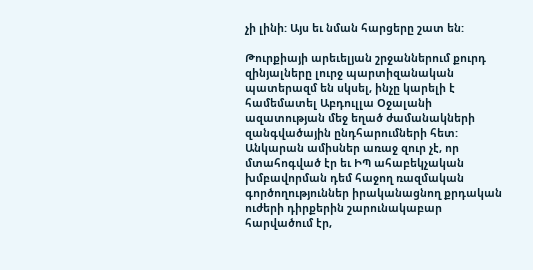չի լինի: Այս եւ նման հարցերը շատ են:

Թուրքիայի արեւելյան շրջաններում քուրդ զինյալները լուրջ պարտիզանական պատերազմ են սկսել, ինչը կարելի է համեմատել Աբդուլլա Օջալանի ազատության մեջ եղած ժամանակների զանգվածային ընդհարումների հետ: Անկարան ամիսներ առաջ զուր չէ, որ մտահոգված էր եւ ԻՊ ահաբեկչական խմբավորման դեմ հաջող ռազմական գործողություններ իրականացնող քրդական ուժերի դիրքերին շարունակաբար հարվածում էր,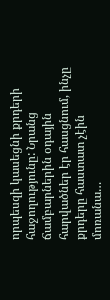որպեսզի կասեցնի քրդերի հաջողությունը: Նրանց ճամբարներին օդային հարվածներ էր հասցնում, ինչը քրդերը հաստատ չէին մոռանա…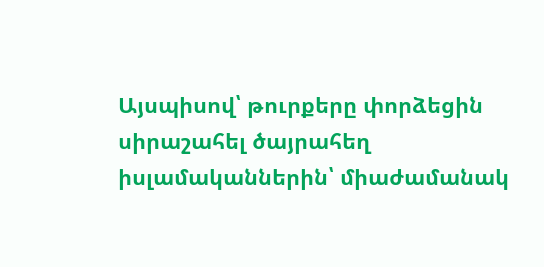Այսպիսով՝ թուրքերը փորձեցին սիրաշահել ծայրահեղ իսլամականներին՝ միաժամանակ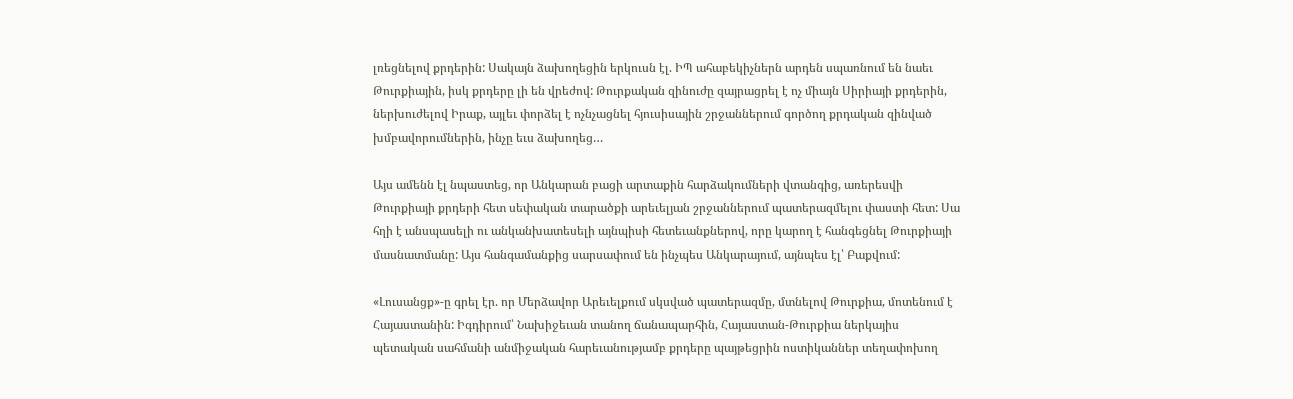լռեցնելով քրդերին: Սակայն ձախողեցին երկուսն էլ. ԻՊ ահաբեկիչներն արդեն սպառնում են նաեւ Թուրքիային, իսկ քրդերը լի են վրեժով: Թուրքական զինուժը զայրացրել է ոչ միայն Սիրիայի քրդերին, ներխուժելով Իրաք, այլեւ փորձել է ոչնչացնել հյուսիսային շրջաններում գործող քրդական զինված խմբավորումներին, ինչը եւս ձախողեց…

Այս ամենն էլ նպաստեց, որ Անկարան բացի արտաքին հարձակումների վտանգից, առերեսվի Թուրքիայի քրդերի հետ սեփական տարածքի արեւելյան շրջաններում պատերազմելու փաստի հետ: Սա հղի է անսպասելի ու անկանխատեսելի այնպիսի հետեւանքներով, որը կարող է հանգեցնել Թուրքիայի մասնատմանը: Այս հանգամանքից սարսափում են ինչպես Անկարայում, այնպես էլ՝ Բաքվում:

«Լուսանցք»-ը գրել էր. որ Մերձավոր Արեւելքում սկսված պատերազմը, մտնելով Թուրքիա, մոտենում է Հայաստանին: Իգդիրում՝ Նախիջեւան տանող ճանապարհին, Հայաստան-Թուրքիա ներկայիս պետական սահմանի անմիջական հարեւանությամբ քրդերը պայթեցրին ոստիկաններ տեղափոխող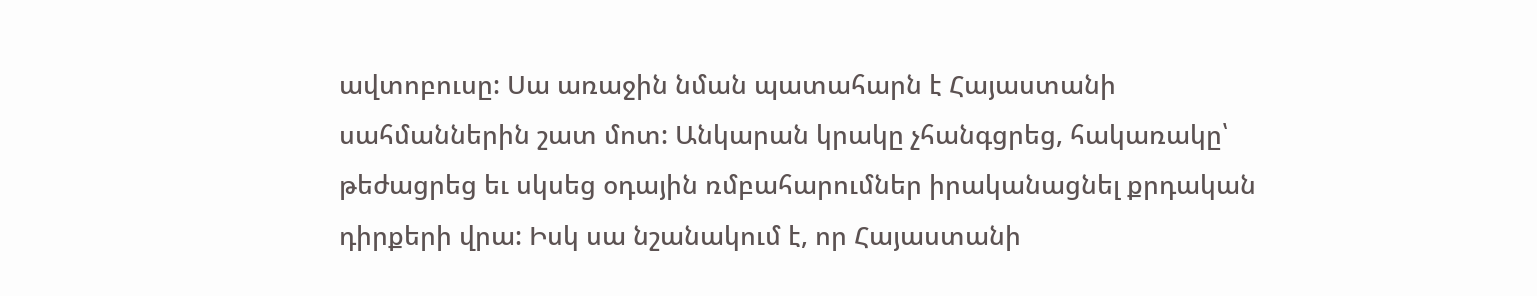ավտոբուսը: Սա առաջին նման պատահարն է Հայաստանի սահմաններին շատ մոտ: Անկարան կրակը չհանգցրեց, հակառակը՝ թեժացրեց եւ սկսեց օդային ռմբահարումներ իրականացնել քրդական դիրքերի վրա: Իսկ սա նշանակում է, որ Հայաստանի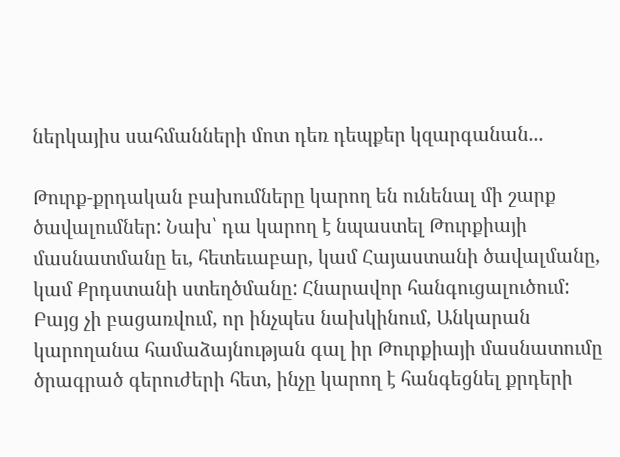ներկայիս սահմանների մոտ դեռ դեպքեր կզարգանան...

Թուրք-քրդական բախումները կարող են ունենալ մի շարք ծավալումներ: Նախ՝ դա կարող է նպաստել Թուրքիայի մասնատմանը եւ, հետեւաբար, կամ Հայաստանի ծավալմանը, կամ Քրդստանի ստեղծմանը: Հնարավոր հանգուցալուծում: Բայց չի բացառվում, որ ինչպես նախկինում, Անկարան կարողանա համաձայնության գալ իր Թուրքիայի մասնատումը ծրագրած գերուժերի հետ, ինչը կարող է հանգեցնել քրդերի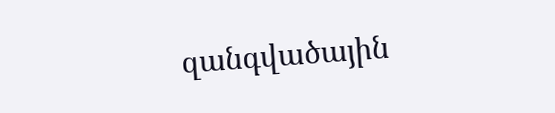զանգվածային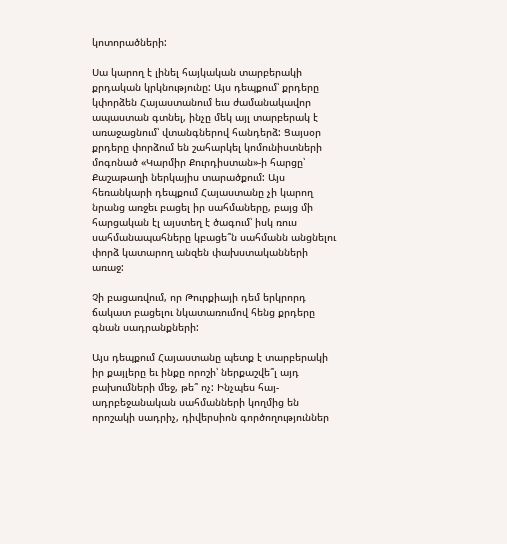կոտորածների:

Սա կարող է լինել հայկական տարբերակի քրդական կրկնությունը: Այս դեպքում՝ քրդերը կփորձեն Հայաստանում եւս ժամանակավոր ապաստան գտնել, ինչը մեկ այլ տարբերակ է առաջացնում՝ վտանգներով հանդերձ: Ցայսօր քրդերը փորձում են շահարկել կոմունիստների մոգոնած «Կարմիր Քուրդիստան»-ի հարցը՝ Քաշաթաղի ներկայիս տարածքում: Այս հեռանկարի դեպքում Հայաստանը չի կարող նրանց առջեւ բացել իր սահմաները, բայց մի հարցական էլ այստեղ է ծագում՝ իսկ ռուս սահմանապահները կբացե՞ն սահմանն անցնելու փորձ կատարող անզեն փախստականների առաջ:

Չի բացառվում, որ Թուրքիայի դեմ երկրորդ ճակատ բացելու նկատառումով հենց քրդերը գնան սադրանքների:

Այս դեպքում Հայաստանը պետք է տարբերակի իր քայլերը եւ ինքը որոշի՝ ներքաշվե՞լ այդ բախումների մեջ, թե՞ ոչ: Ինչպես հայ-ադրբեջանական սահմանների կողմից են որոշակի սադրիչ, դիվերսիոն գործողություններ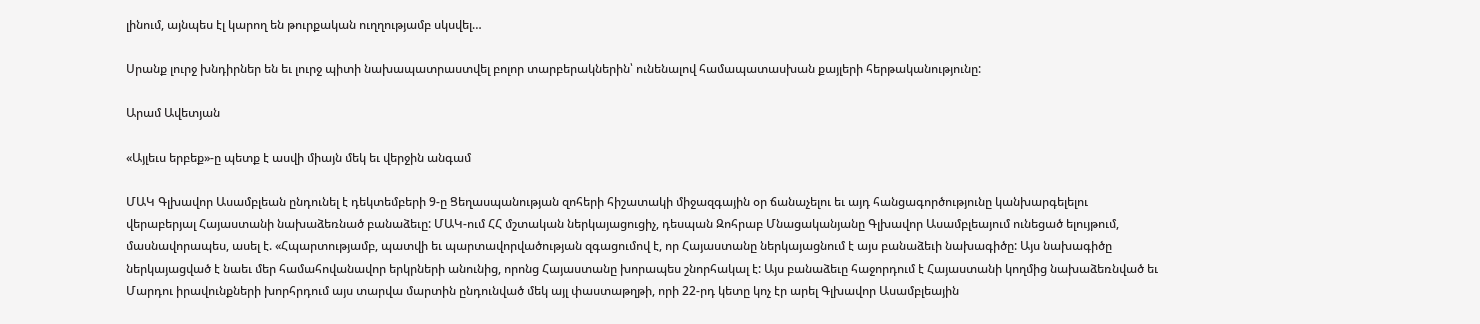լինում, այնպես էլ կարող են թուրքական ուղղությամբ սկսվել…

Սրանք լուրջ խնդիրներ են եւ լուրջ պիտի նախապատրաստվել բոլոր տարբերակներին՝ ունենալով համապատասխան քայլերի հերթականությունը:

Արամ Ավետյան

«Այլեւս երբեք»-ը պետք է ասվի միայն մեկ եւ վերջին անգամ

ՄԱԿ Գլխավոր Ասամբլեան ընդունել է դեկտեմբերի 9-ը Ցեղասպանության զոհերի հիշատակի միջազգային օր ճանաչելու եւ այդ հանցագործությունը կանխարգելելու վերաբերյալ Հայաստանի նախաձեռնած բանաձեւը: ՄԱԿ-ում ՀՀ մշտական ներկայացուցիչ, դեսպան Զոհրաբ Մնացականյանը Գլխավոր Ասամբլեայում ունեցած ելույթում, մասնավորապես, ասել է. «Հպարտությամբ, պատվի եւ պարտավորվածության զգացումով է, որ Հայաստանը ներկայացնում է այս բանաձեւի նախագիծը: Այս նախագիծը ներկայացված է նաեւ մեր համահովանավոր երկրների անունից, որոնց Հայաստանը խորապես շնորհակալ է: Այս բանաձեւը հաջորդում է Հայաստանի կողմից նախաձեռնված եւ Մարդու իրավունքների խորհրդում այս տարվա մարտին ընդունված մեկ այլ փաստաթղթի, որի 22-րդ կետը կոչ էր արել Գլխավոր Ասամբլեային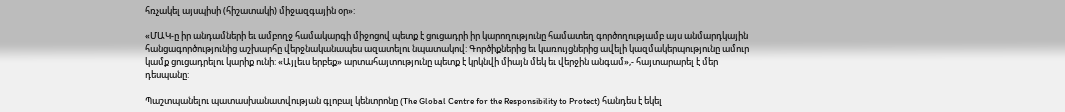հռչակել այսպիսի (հիշատակի) միջազգային օր»:

«ՄԱԿ-ը իր անդամների եւ ամբողջ համակարգի միջոցով պետք է ցուցադրի իր կարողությունը համատեղ գործողությամբ այս անմարդկային հանցագործությունից աշխարհը վերջնականապես ազատելու նպատակով: Գործիքներից եւ կառույցներից ավելի կազմակերպությունը ամուր կամք ցուցադրելու կարիք ունի: «Այլեւս երբեք» արտահայտությունը պետք է կրկնվի միայն մեկ եւ վերջին անգամ»,- հայտարարել է մեր դեսպանը:

Պաշտպանելու պատասխանատվության գլոբալ կենտրոնը (The Global Centre for the Responsibility to Protect) հանդես է եկել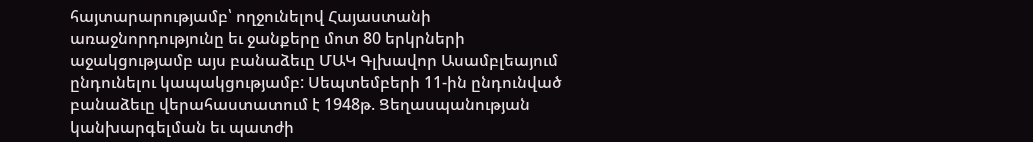հայտարարությամբ՝ ողջունելով Հայաստանի առաջնորդությունը եւ ջանքերը մոտ 80 երկրների աջակցությամբ այս բանաձեւը ՄԱԿ Գլխավոր Ասամբլեայում ընդունելու կապակցությամբ: Սեպտեմբերի 11-ին ընդունված բանաձեւը վերահաստատում է 1948թ. Ցեղասպանության կանխարգելման եւ պատժի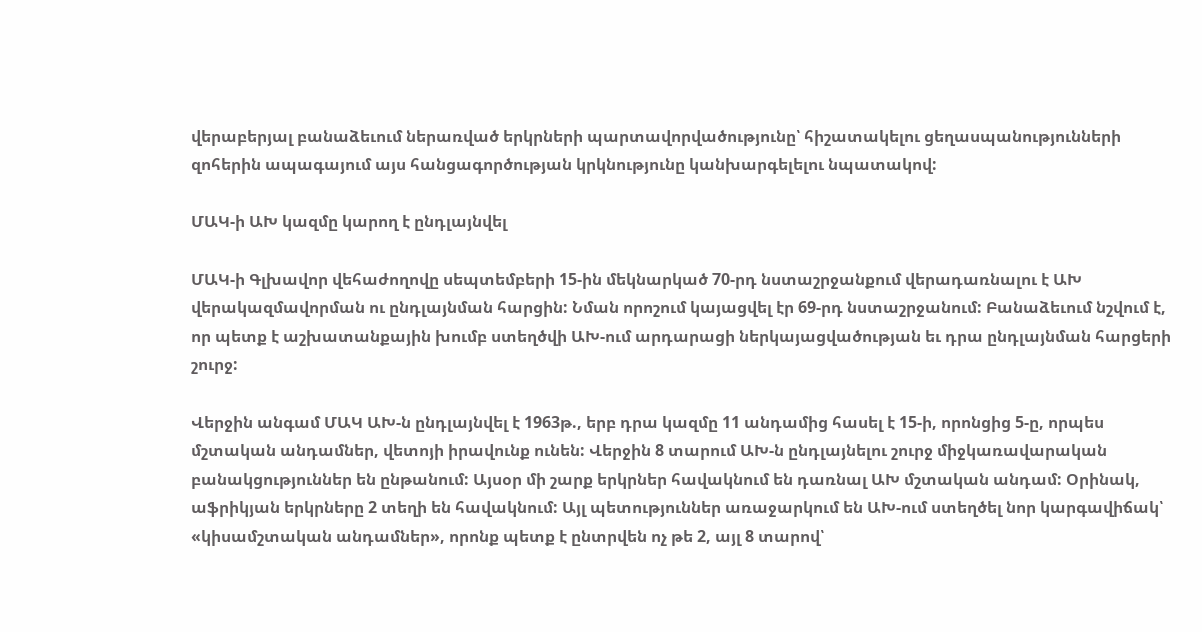վերաբերյալ բանաձեւում ներառված երկրների պարտավորվածությունը՝ հիշատակելու ցեղասպանությունների զոհերին ապագայում այս հանցագործության կրկնությունը կանխարգելելու նպատակով:

ՄԱԿ-ի ԱԽ կազմը կարող է ընդլայնվել

ՄԱԿ-ի Գլխավոր վեհաժողովը սեպտեմբերի 15-ին մեկնարկած 70-րդ նստաշրջանքում վերադառնալու է ԱԽ վերակազմավորման ու ընդլայնման հարցին: Նման որոշում կայացվել էր 69-րդ նստաշրջանում: Բանաձեւում նշվում է, որ պետք է աշխատանքային խումբ ստեղծվի ԱԽ-ում արդարացի ներկայացվածության եւ դրա ընդլայնման հարցերի շուրջ:

Վերջին անգամ ՄԱԿ ԱԽ-ն ընդլայնվել է 1963թ., երբ դրա կազմը 11 անդամից հասել է 15-ի, որոնցից 5-ը, որպես մշտական անդամներ, վետոյի իրավունք ունեն: Վերջին 8 տարում ԱԽ-ն ընդլայնելու շուրջ միջկառավարական բանակցություններ են ընթանում: Այսօր մի շարք երկրներ հավակնում են դառնալ ԱԽ մշտական անդամ: Օրինակ, աֆրիկյան երկրները 2 տեղի են հավակնում: Այլ պետություններ առաջարկում են ԱԽ-ում ստեղծել նոր կարգավիճակ՝ «կիսամշտական անդամներ», որոնք պետք է ընտրվեն ոչ թե 2, այլ 8 տարով՝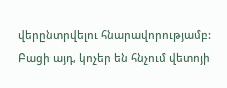վերընտրվելու հնարավորությամբ: Բացի այդ, կոչեր են հնչում վետոյի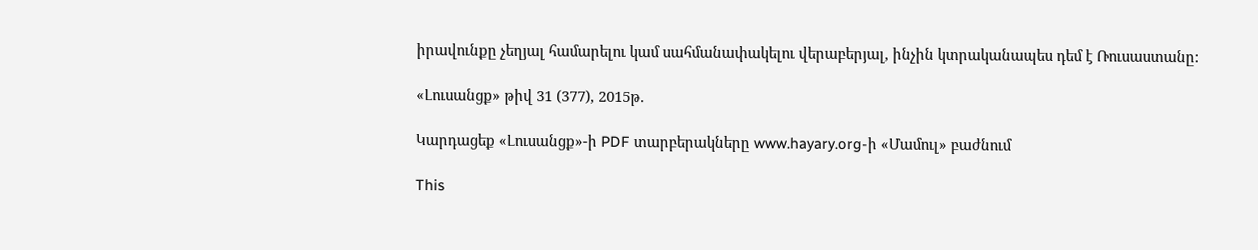իրավունքը չեղյալ համարելու կամ սահմանափակելու վերաբերյալ, ինչին կտրականապես դեմ է Ռուսաստանը:

«Լուսանցք» թիվ 31 (377), 2015թ.

Կարդացեք «Լուսանցք»-ի PDF տարբերակները www.hayary.org-ի «Մամուլ» բաժնում

This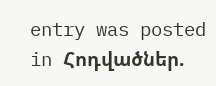entry was posted in Հոդվածներ.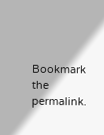Bookmark the permalink.